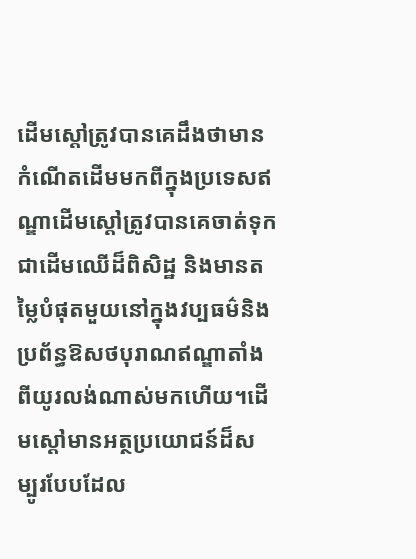ដើមស្តៅត្រូវបានគេដឹងថាមានកំណើតដើមមកពីក្នុងប្រទេសឥណ្ឌាដើមស្តៅត្រូវបានគេចាត់ទុកជាដើមឈើដ៏ពិសិដ្ឋ និងមានតម្លៃបំផុតមួយនៅក្នុងវប្បធម៌និងប្រព័ន្ធឱសថបុរាណឥណ្ឌាតាំងពីយូរលង់ណាស់មកហើយ។ដើមស្តៅមានអត្ថប្រយោជន៍ដ៏សម្បូរបែបដែល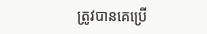ត្រូវបានគេប្រើ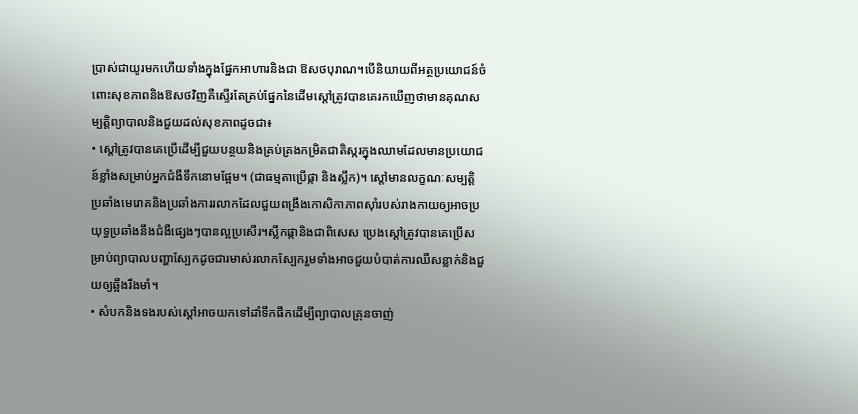ប្រាស់ជាយូរមកហើយទាំងក្នុងផ្នែកអាហារនិងជា ឱសថបុរាណ។បើនិយាយពីអត្ថប្រយោជន៍ចំពោះសុខភាពនិងឱសថវិញគឺស្ទើរតែគ្រប់ផ្នែកនៃដើមស្តៅត្រូវបានគេរកឃើញថាមានគុណសម្បត្តិព្យាបាលនិងជួយដល់សុខភាពដូចជា៖
• ស្តៅត្រូវបានគេប្រើដើម្បីជួយបន្ថយនិងគ្រប់គ្រងកម្រិតជាតិស្ករក្នុងឈាមដែលមានប្រយោជន៍ខ្លាំងសម្រាប់អ្នកជំងឺទឹកនោមផ្អែម។ (ជាធម្មតាប្រើផ្កា និងស្លឹក)។ ស្តៅមានលក្ខណៈសម្បត្តិ ប្រឆាំងមេរោគនិងប្រឆាំងការរលាកដែលជួយពង្រឹងកោសិកាភាពស៊ាំរបស់រាងកាយឲ្យអាចប្រយុទ្ធប្រឆាំងនឹងជំងឺផ្សេងៗបានល្អប្រសើរ។ស្លឹកផ្កានិងជាពិសេស ប្រេងស្តៅត្រូវបានគេប្រើសម្រាប់ព្យាបាលបញ្ហាស្បែកដូចជារមាស់រលាកស្បែករួមទាំងអាចជួយបំបាត់ការឈឺសន្លាក់និងជួយឲ្យឆ្អឹងរឹងមាំ។
• សំបកនិងទងរបស់ស្តៅអាចយកទៅដាំទឹកផឹកដើម្បីព្យាបាលគ្រុនចាញ់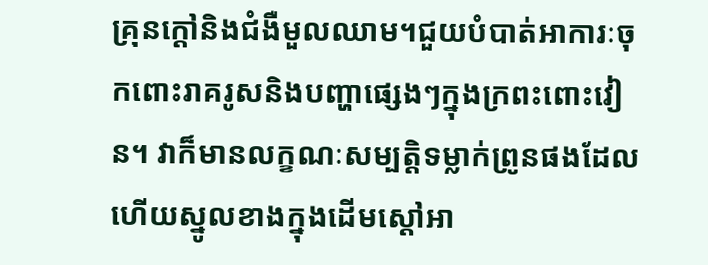គ្រុនក្តៅនិងជំងឺមួលឈាម។ជួយបំបាត់អាការៈចុកពោះរាគរូសនិងបញ្ហាផ្សេងៗក្នុងក្រពះពោះវៀន។ វាក៏មានលក្ខណៈសម្បត្តិទម្លាក់ព្រូនផងដែលហើយស្នូលខាងក្នុងដើមស្តៅអា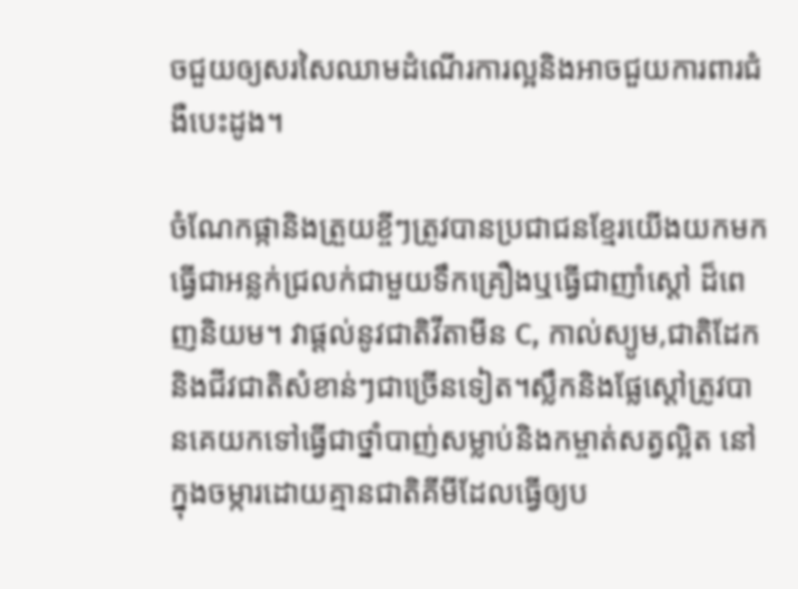ចជួយឲ្យសរសៃឈាមដំណើរការល្អនិងអាចជួយការពារជំងឺបេះដូង។

ចំណែកផ្កានិងត្រួយខ្ចីៗត្រូវបានប្រជាជនខ្មែរយើងយកមកធ្វើជាអន្លក់ជ្រលក់ជាមួយទឹកគ្រឿងឬធ្វើជាញាំស្តៅ ដ៏ពេញនិយម។ វាផ្តល់នូវជាតិវីតាមីន C, កាល់ស្យូម,ជាតិដែកនិងជីវជាតិសំខាន់ៗជាច្រើនទៀត។ស្លឹកនិងផ្លែស្តៅត្រូវបានគេយកទៅធ្វើជាថ្នាំបាញ់សម្លាប់និងកម្ចាត់សត្វល្អិត នៅក្នុងចម្ការដោយគ្មានជាតិគីមីដែលធ្វើឲ្យប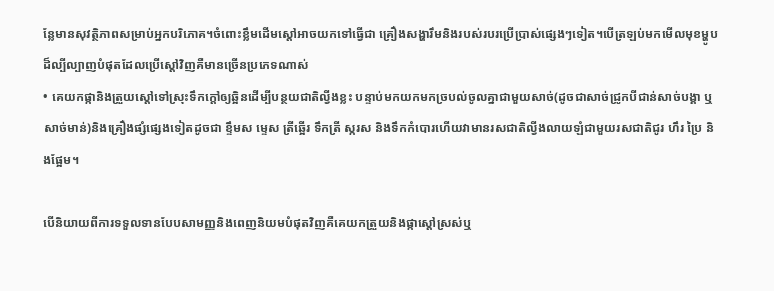ន្លែមានសុវត្ថិភាពសម្រាប់អ្នកបរិភោគ។ចំពោះខ្លឹមដើមស្តៅអាចយកទៅធ្វើជា គ្រឿងសង្ហារឹមនិងរបស់របរប្រើប្រាស់ផ្សេងៗទៀត។បើត្រឡប់មកមើលមុខម្ហូបដ៏ល្បីល្បាញបំផុតដែលប្រើស្តៅវិញគឺមានច្រើនប្រភេទណាស់
• គេយកផ្កានិងត្រួយស្តៅទៅស្រុះទឹកក្តៅឲ្យឆ្អិនដើម្បីបន្ថយជាតិល្វីងខ្លះ បន្ទាប់មកយកមកច្របល់ចូលគ្នាជាមួយសាច់(ដូចជាសាច់ជ្រូកបីជាន់សាច់បង្គា ឬសាច់មាន់)និងគ្រឿងផ្សំផ្សេងទៀតដូចជា ខ្ទឹមស ម្ទេស ត្រីឆ្អើរ ទឹកត្រី ស្ករស និងទឹកកំបោរហើយវាមានរសជាតិល្វីងលាយឡំជាមួយរសជាតិជូរ ហឹរ ប្រៃ និងផ្អែម។

បើនិយាយពីការទទួលទានបែបសាមញ្ញនិងពេញនិយមបំផុតវិញគឺគេយកត្រួយនិងផ្កាស្តៅស្រស់ឬ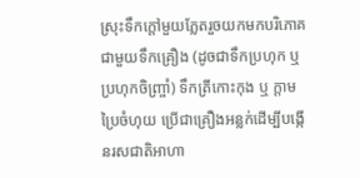ស្រុះទឹកក្តៅមួយភ្លែតរួចយកមកបរិភោគជាមួយទឹកគ្រឿង (ដូចជាទឹកប្រហុក ឬប្រហុកចិញ្ច្រាំ) ទឹកត្រីកោះកុង ឬ ក្តាមប្រៃចំហុយ ប្រើជាគ្រឿងអន្លក់ដើម្បីបង្កើនរសជាតិអាហា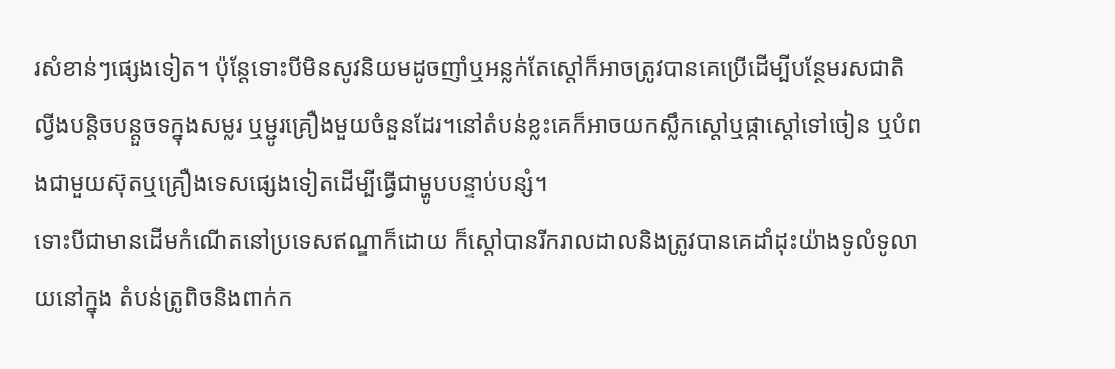រសំខាន់ៗផ្សេងទៀត។ ប៉ុន្តែទោះបីមិនសូវនិយមដូចញាំឬអន្លក់តែស្តៅក៏អាចត្រូវបានគេប្រើដើម្បីបន្ថែមរសជាតិល្វីងបន្តិចបន្តួចទក្នុងសម្លរ ឬម្ជូរគ្រឿងមួយចំនួនដែរ។នៅតំបន់ខ្លះគេក៏អាចយកស្លឹកស្តៅឬផ្កាស្តៅទៅចៀន ឬបំពងជាមួយស៊ុតឬគ្រឿងទេសផ្សេងទៀតដើម្បីធ្វើជាម្ហូបបន្ទាប់បន្សំ។
ទោះបីជាមានដើមកំណើតនៅប្រទេសឥណ្ឌាក៏ដោយ ក៏ស្តៅបានរីករាលដាលនិងត្រូវបានគេដាំដុះយ៉ាងទូលំទូលាយនៅក្នុង តំបន់ត្រូពិចនិងពាក់ក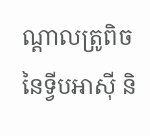ណ្តាលត្រូពិចនៃទ្វីបអាស៊ី និ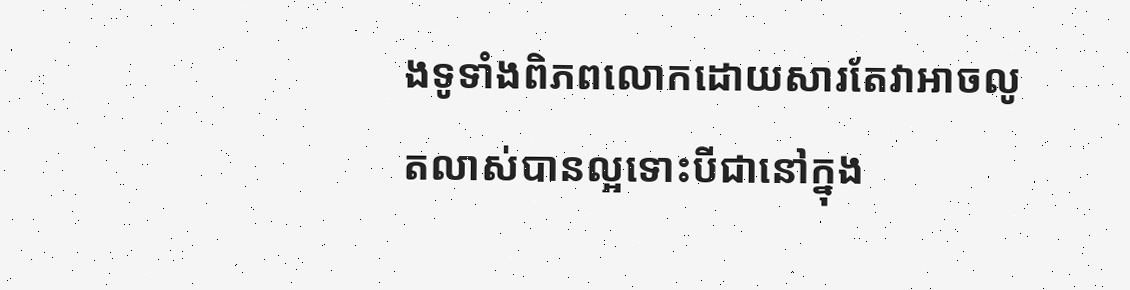ងទូទាំងពិភពលោកដោយសារតែវាអាចលូតលាស់បានល្អទោះបីជានៅក្នុង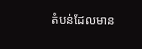តំបន់ដែលមាន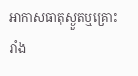អាកាសធាតុស្ងួតឬគ្រោះរាំង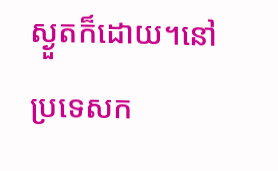ស្ងួតក៏ដោយ។នៅប្រទេសក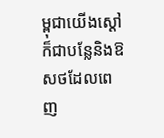ម្ពុជាយើងស្តៅក៏ជាបន្លែនិងឱសថដែលពេញ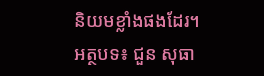និយមខ្លាំងផងដែរ។
អត្ថបទ៖ ជួន សុធា